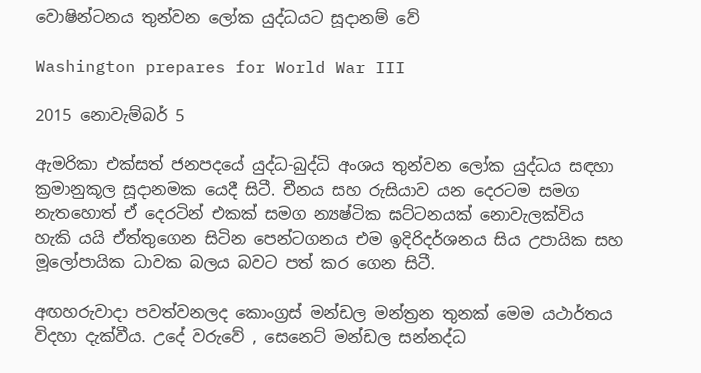වොෂින්ටනය තුන්වන ලෝක යුද්ධයට සූදානම් වේ

Washington prepares for World War III

2015 නොවැම්බර් 5

ඇමරිකා එක්සත් ජනපදයේ යුද්ධ-බුද්ධි අංශය තුන්වන ලෝක යුද්ධය සඳහා ක්‍රමානුකූල සූදානමක යෙදී සිටී. චීනය සහ රුසියාව යන දෙරටම සමග නැතහොත් ඒ දෙරටින් එකක් සමග න්‍යෂ්ටික ඝට්ටනයක් නොවැලක්විය හැකි යයි ඒත්තුගෙන සිටින පෙන්ටගනය එම ඉදිරිදර්ශනය සිය උපායික සහ මූලෝපායික ධාවක බලය බවට පත් කර ගෙන සිටී.

අඟහරුවාදා පවත්වනලද කොංග්‍රස් මන්ඩල මන්ත්‍රන තුනක් මෙම යථාර්තය විදහා දැක්වීය. උදේ වරුවේ , සෙනෙට් මන්ඩල සන්නද්ධ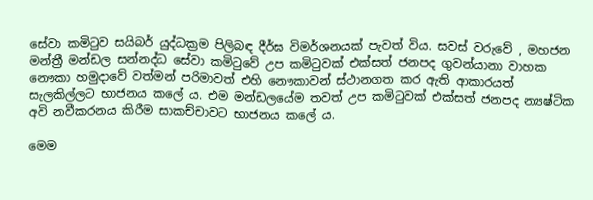සේවා කමිටුව සයිබර් යුද්ධක්‍රම පිලිබඳ දීර්ඝ විමර්ශනයක් පැවත් විය. සවස් වරුවේ , මහජන මන්ත්‍රී මන්ඩල සන්නද්ධ සේවා කමිටුවේ උප කමිටුවක් එක්සත් ජනපද ගුවන්යානා වාහක නෞකා හමුදාවේ වත්මන් පරිමාවත් එහි නෞකාවන් ස්ථානගත කර ඇති ආකාරයත් සැලකිල්ලට භාජනය කලේ ය. එම මන්ඩලයේම තවත් උප කමිටුවක් එක්සත් ජනපද න්‍යෂ්ටික අවි නවීකරනය කිරීම සාකච්චාවට භාජනය කලේ ය.

මෙම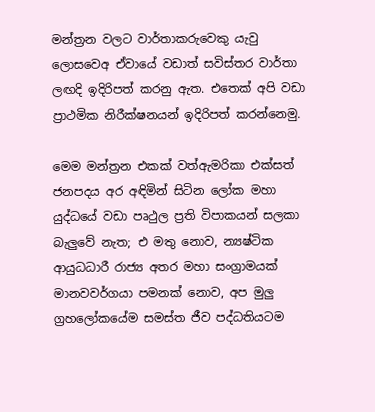මන්ත්‍රන වලට වාර්තාකරුවෙකු යැවු ලොසවෙඅ ඒවායේ වඩාත් සවිස්තර වාර්තා ලඟදි ඉදිරිපත් කරනු ඇත. එතෙක් අපි වඩා ප්‍රාථමික නිරීක්ෂනයන් ඉදිරිපත් කරන්නෙමු.

මෙම මන්ත්‍රන එකක් වත්ඇමරිකා එක්සත් ජනපදය අර අඳිමින් සිටින ලෝක මහා යුද්ධයේ වඩා පෘථුල ප්‍රති විපාකයන් සලකා බැලුවේ නැත; එ මතු නොව, න්‍යෂ්ටික ආයුධධාරී රාජ්‍ය අතර මහා සංග්‍රාමයක් මානවවර්ගයා පමනක් නොව, අප මුලු ග්‍රහලෝකයේම සමස්ත ජීව පද්ධතියටම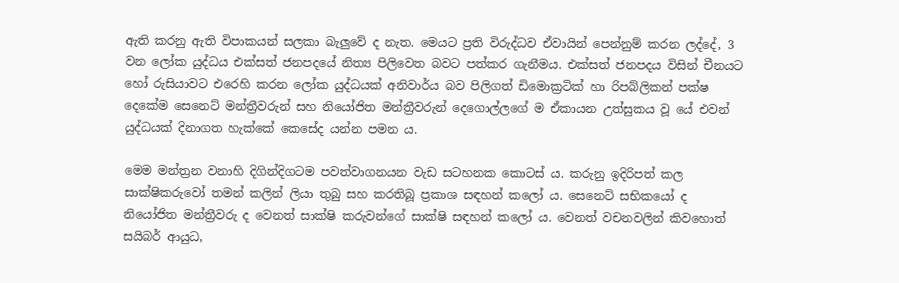ඇති කරනු ඇති විපාකයන් සලකා බැලුවේ ද නැත. මෙයට ප්‍රති විරුද්ධව ඒවායින් පෙන්නුම් කරන ලද්දේ, 3 වන ලෝක යුද්ධය එක්සත් ජනපදයේ නිත්‍ය පිලිවෙත බවට පත්කර ගැනීමය. එක්සත් ජනපදය විසින් චීනයට හෝ රුසියාවට එරෙහි කරන ලෝක යුද්ධයක් අනිවාර්ය බව පිලිගත් ඩිමොක්‍රටික් හා රිපබ්ලිකන් පක්ෂ දෙකේම සෙනෙට් මන්ත්‍රීවරුන් සහ නියෝජිත මන්ත්‍රීවරුන් දෙගොල්ලගේ ම ඒකායන උත්සුකය වූ යේ එවන් යුද්ධයක් දිනාගත හැක්කේ කෙසේද යන්න පමන ය.

මෙම මන්ත්‍රන වනාහි දිගින්දිගටම පවත්වාගනයන වැඩ සටහනක කොටස් ය. කරුනු ඉදිරිපත් කල සාක්ෂිකරුවෝ තමන් කලින් ලියා තුබු සහ කරතිබූ ප්‍රකාශ සඳහන් කලෝ ය. සෙනෙට් සභිකයෝ ද නියෝජිත මන්ත්‍රීවරු ද වෙනත් සාක්ෂි කරුවන්ගේ සාක්ෂි සඳහන් කලෝ ය. වෙනත් වචනවලින් කිවහොත් සයිබර් ආයුධ,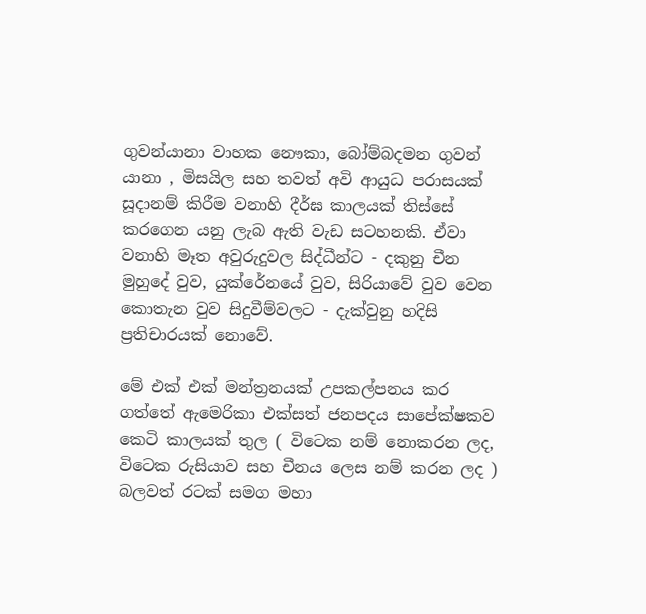ගුවන්යානා වාහක නෞකා, බෝම්බදමන ගුවන් යානා , මිසයිල සහ තවත් අවි ආයුධ පරාසයක් සූදානම් කිරීම වනාහි දීර්ඝ කාලයක් තිස්සේ කරගෙන යනු ලැබ ඇති වැඩ සටහනකි. ඒවා වනාහි මෑත අවුරුදුවල සිද්ධීන්ට - දකුනු චීන මුහුදේ වුව, යුක්රේනයේ වුව, සිරියාවේ වුව වෙන කොතැන වුව සිදුවීම්වලට - දැක්වුනු හදිසි ප්‍රතිචාරයක් නොවේ.

මේ එක් එක් මන්ත්‍රනයක් උපකල්පනය කර ගත්තේ ඇමෙරිකා එක්සත් ජනපදය සාපේක්ෂකව කෙටි කාලයක් තුල ( විටෙක නම් නොකරන ලද, විටෙක රුසියාව සහ චීනය ලෙස නම් කරන ලද ) බලවත් රටක් සමග මහා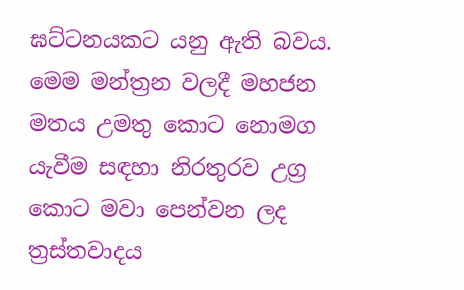ඝට්ටනයකට යනු ඇති බවය. මෙම මන්ත්‍රන වලදී මහජන මතය උමතු කොට නොමග යැවීම සඳහා නිරතුරව උග්‍ර කොට මවා පෙන්වන ලද ත්‍රස්තවාදය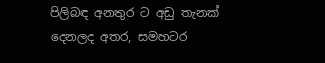පිලිබඳ අනතුර ට අඩු තැනක් දෙනලද අතර, සමහටර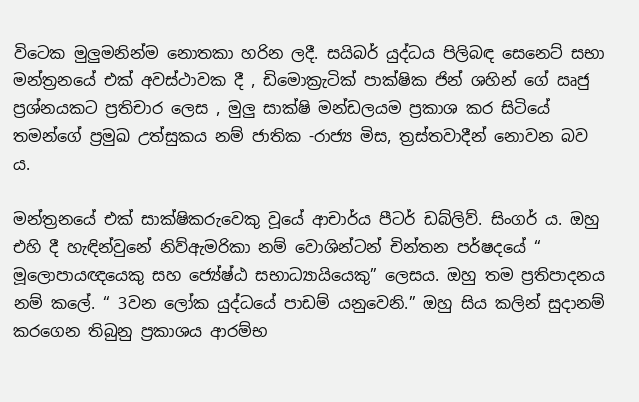විටෙක මුලුමනින්ම නොතකා හරින ලදී. සයිබර් යුද්ධය පිලිබඳ සෙනෙට් සභා මන්ත්‍රනයේ එක් අවස්ථාවක දී , ඩිමොක්‍රැටික් පාක්ෂික ජින් ශහින් ගේ ඍජු ප්‍රශ්නයකට ප්‍රතිචාර ලෙස , මුලු සාක්ෂි මන්ඩලයම ප්‍රකාශ කර සිටියේ තමන්ගේ ප්‍රමුඛ උත්සුකය නම් ජාතික -රාජ්‍ය මිස, ත්‍රස්‌තවාදීන් නොවන බව ය.

මන්ත්‍රනයේ එක් සාක්ෂිකරුවෙකු වූයේ ආචාර්ය පීටර් ඩබ්ලිව්. සිංගර් ය. ඔහු එහි දී හැඳින්වුනේ නිව්ඇමරිකා නම් වොශින්ටන් චින්තන පර්ෂදයේ “ මූලොපායඥයෙකු සහ ජ්‍යේෂ්ඨ සභාධ්‍යායියෙකු” ලෙසය. ඔහු තම ප්‍රතිපාදනය නම් කලේ. “ 3වන ලෝක යුද්ධයේ පාඩම් යනුවෙනි.” ඔහු සිය කලින් සුදානම් කරගෙන තිබුනු ප්‍රකාශය ආරම්භ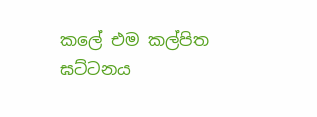කලේ එම කල්පිත ඝට්ටනය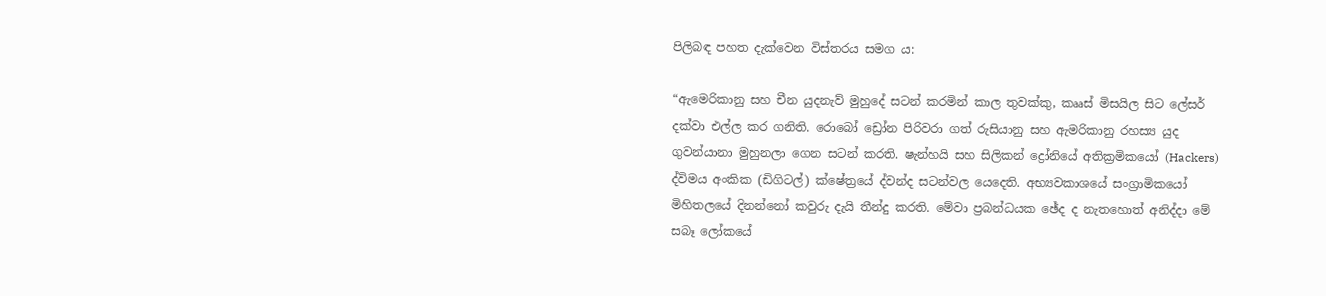පිලිබඳ පහත දැක්වෙන විස්තරය සමග ය:

“ඇමෙරිකානු සහ චීන යුදනැව් මුහුදේ සටන් කරමින් කාල තුවක්කු, කෲස් මිසයිල සිට ලේසර් දක්වා එල්ල කර ගනිති. රොබෝ ඩ්‍රෝන පිරිවරා ගත් රුසියානු සහ ඇමරිකානු රහස්‍ය යුද ගුවන්යානා මුහුනලා ගෙන සටන් කරති. ෂැන්හයි සහ සිලිකන් ද්‍රෝනියේ අතික්‍රමිකයෝ (Hackers) ද්විමය අංකික (ඩිගිටල්) ක්ෂේත්‍රයේ ද්වන්ද සටන්වල යෙදෙති. අභ්‍යවකාශයේ සංග්‍රාමිකයෝ මිහිතලයේ දිනන්නෝ කවුරු දැයි තීන්දු කරති. මේවා ප්‍රබන්ධයක ඡේද ද නැතහොත් අනිද්දා මේ සබෑ ලෝකයේ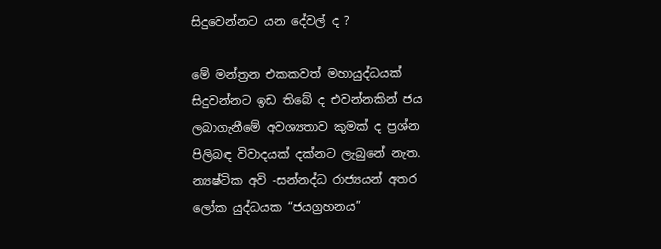සිදුවෙන්නට යන දේවල් ද ?

මේ මන්ත්‍රන එකකවත් මහායුද්ධයක් සිදුවන්නට ඉඩ තිබේ ද එවන්නකින් ජය ලබාගැනීමේ අවශ්‍යතාව කුමක් ද ප්‍රශ්න පිලිබඳ විවාදයක් දක්නට ලැබුනේ නැත. න්‍යෂ්ටික අවි -සන්නද්ධ රාජ්‍යයන් අතර ලෝක යුද්ධයක “ජයග්‍රහනය”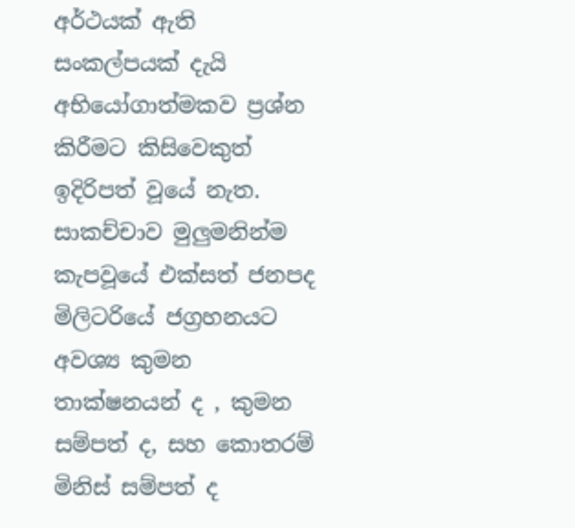අර්ථයක් ඇති සංකල්පයක් දැයි අභියෝගාත්මකව ප්‍රශ්න කිරීමට කිසිවෙකුත් ඉදිරිපත් වූයේ නැත. සාකච්චාව මුලුමනින්ම කැපවූයේ එක්සත් ජනපද මිලිටරියේ ජග්‍රහනයට අවශ්‍ය කුමන තාක්ෂනයන් ද , කුමන සම්පත් ද, සහ කොතරම් මිනිස් සම්පත් ද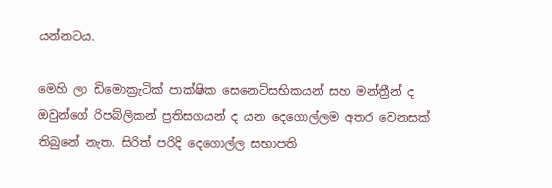යන්නටය.

මෙහි ලා ඩිමොක්‍රැටික් පාක්ෂික සෙනෙට්සභිකයන් සහ මන්ත්‍රීන් ද ඔවුන්ගේ රිපබ්ලිකන් ප්‍රතිසගයන් ද යන දෙගොල්ලම අතර වෙනසක් තිබුනේ නැත. සිරිත් පරිදි දෙගොල්ල සභාපති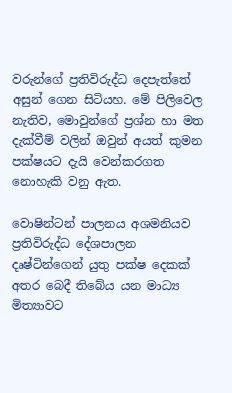වරුන්ගේ ප්‍රතිවිරුද්ධ දෙපැත්තේ අසුන් ගෙන සිටියහ. මේ පිලිවෙල නැතිව, මොවුන්ගේ ප්‍රශ්න හා මත දැක්වීම් වලින් ඔවුන් අයත් කුමන පක්ෂයට දැයි වෙන්කරගත නොහැකි වනු ඇත.

වොෂින්ටන් පාලනය අශමනියව ප්‍රතිවිරුද්ධ දේශපාලන දෘෂ්ටින්ගෙන් යුතු පක්ෂ දෙකක් අතර බෙදී තිබේය යන මාධ්‍ය මිත්‍යාවට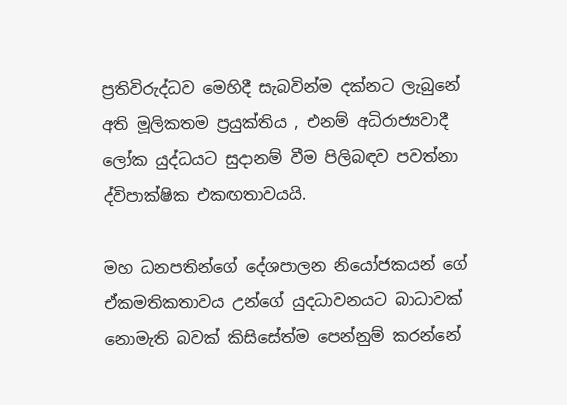ප්‍රතිවිරුද්ධව මෙහිදී සැබවින්ම දක්නට ලැබුනේ අති මූලිකතම ප්‍රයුක්තිය , එනම් අධිරාජ්‍යවාදී ලෝක යුද්ධයට සුදානම් වීම පිලිබඳව පවත්නා ද්විපාක්ෂික එකඟතාවයයි.

මහ ධනපතින්ගේ දේශපාලන නියෝජකයන් ගේ ඒකමතිකතාවය උන්ගේ යුදධාවනයට බාධාවක් නොමැති බවක් කිසිසේත්ම පෙන්නුම් කරන්නේ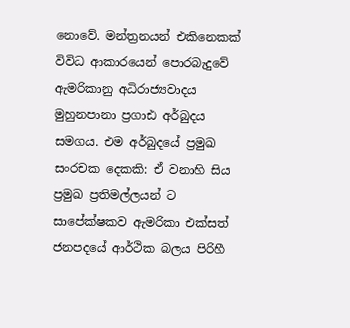නොවේ. මන්ත්‍රනයන් එකිනෙකක් විවිධ ආකාරයෙන් පොරබැදුවේ ඇමරිකානු අධිරාජ්‍යවාදය මුහුනපානා ප්‍රගාඪ අර්බුදය සමගය. එම අර්බුදයේ ප්‍රමුඛ සංරචක දෙකකි: ඒ වනාහි සිය ප්‍රමුඛ ප්‍රතිමල්ලයන් ට සාපේක්ෂකව ඇමරිකා එක්සත් ජනපදයේ ආර්ථික බලය පිරිහී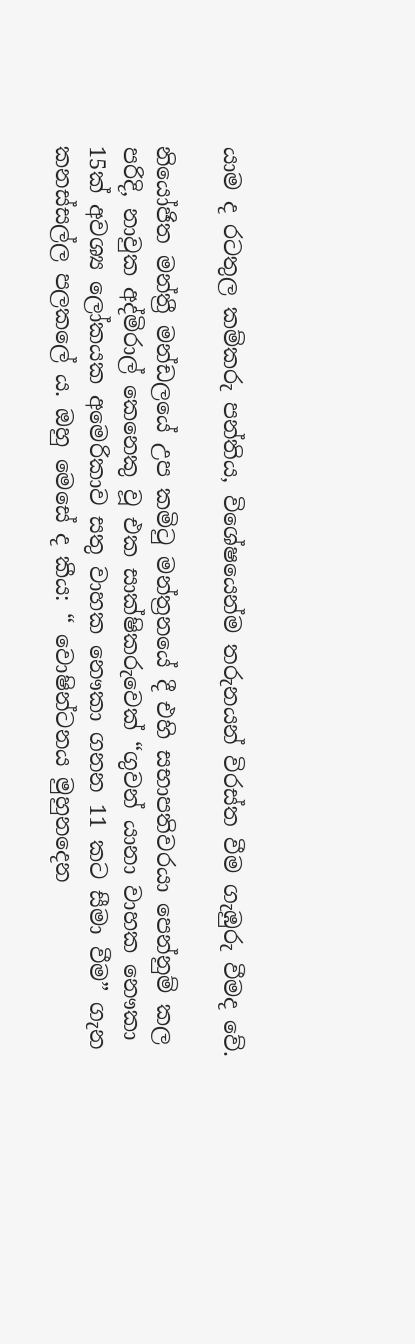යාම ද රටතුල කම්කරු පන්තිය, විශේෂයෙන්ම තරුනයන් විරස්ත වීම ගැඹුරු වීමද වේ.

නියෝජිත මන්ත්‍රී මන්ඩලයේ උප කමිටු මන්ත්‍රනයේ දී එහි සභාපතිවරයා පෙන්නුම් කල පරිදි, නාවුක අද්මිරාල් කෙනෙකු වූ එක සාක්ෂිකරුවෙක් “ගුවන් යානා වාහක නෞකා 15ක් අවශ්‍ය ලෝකයක අමෙරිකාව සතු වාහක නෞකා ගනන 11 කට සීමා වීම” ගැන කනස්සල්ල පලකලේ ය. ඔහු මෙසේ ද කීය: “ වොෂින්ටනය මුහුනදෙන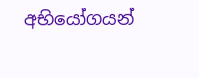අභියෝගයන්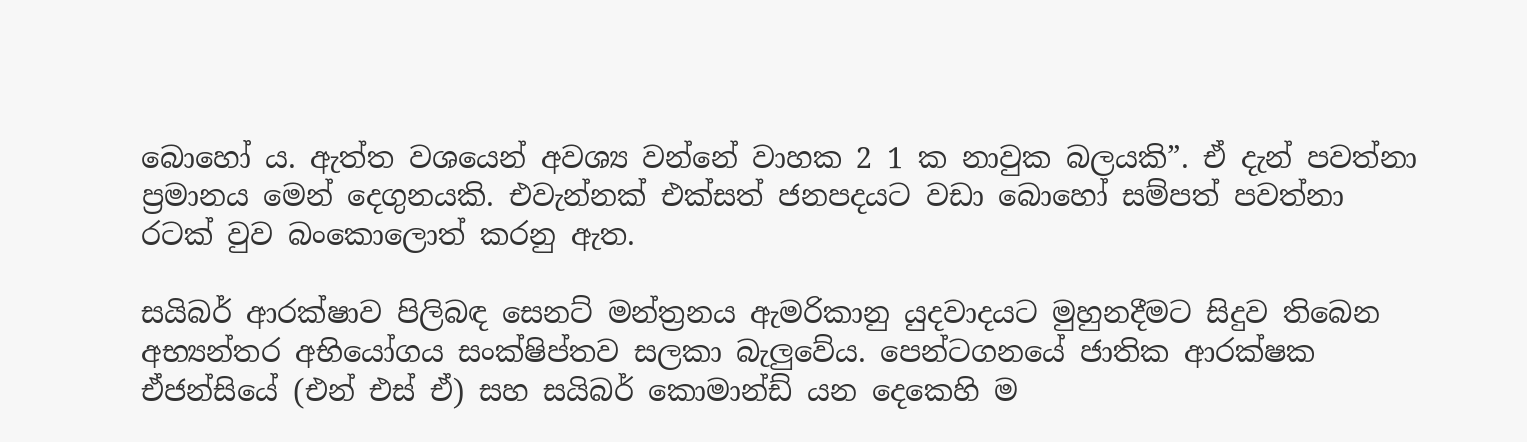බොහෝ ය. ඇත්ත වශයෙන් අවශ්‍ය වන්නේ වාහක 2 1 ක නාවුක බලයකි”. ඒ දැන් පවත්නා ප්‍රමානය මෙන් දෙගුනයකි. එවැන්නක් එක්සත් ජනපදයට වඩා බොහෝ සම්පත් පවත්නා රටක් වුව බංකොලොත් කරනු ඇත.

සයිබර් ආරක්ෂාව පිලිබඳ සෙනට් මන්ත්‍රනය ඇමරිකානු යුදවාදයට මුහුනදීමට සිදුව තිබෙන අභ්‍යන්තර අභියෝගය සංක්ෂිප්තව සලකා බැලුවේය. පෙන්ටගනයේ ජාතික ආරක්ෂක ඒජන්සියේ (එන් එස් ඒ) සහ සයිබර් කොමාන්ඩ් යන දෙකෙහි ම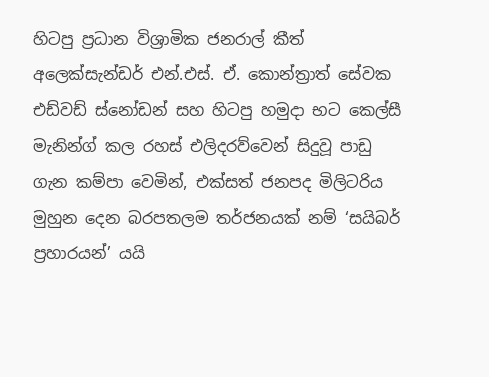හිටපු ප්‍රධාන විශ්‍රාමික ජනරාල් කීත් අලෙක්සැන්ඩර් එන්.එස්. ඒ. කොන්ත්‍රාත් සේවක එඩ්වඩ් ස්නෝඩන් සහ හිටපු හමුදා භට කෙල්සී මැනින්ග් කල රහස් එලිදරව්වෙන් සිදුවූ පාඩු ගැන කම්පා වෙමින්, එක්සත් ජනපද මිලිටරිය මුහුන දෙන බරපතලම තර්ජනයක් නම් ‘සයිබර් ප්‍රහාරයන්’ යයි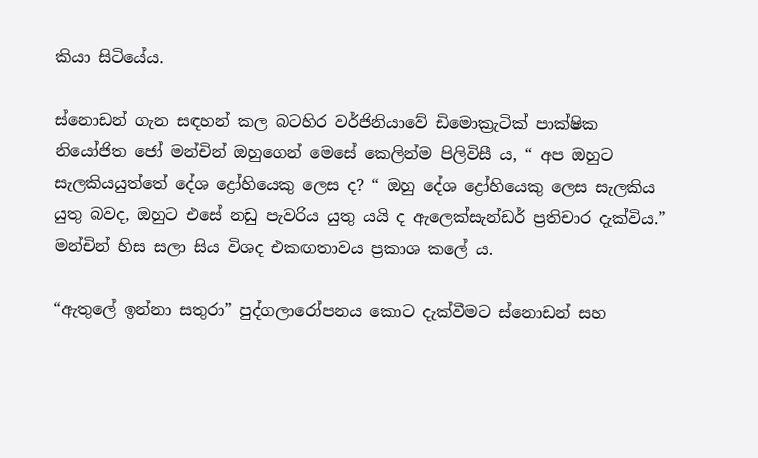කියා සිටියේය.

ස්නොඩන් ගැන සඳහන් කල බටහිර වර්ජිනියාවේ ඩිමොක්‍රැටික් පාක්ෂික නියෝජිත ජෝ මන්චින් ඔහුගෙන් මෙසේ කෙලින්ම පිලිවිසී ය, “ අප ඔහුට සැලකියයුත්තේ දේශ ද්‍රෝහියෙකු ලෙස ද? “ ඔහු දේශ ද්‍රෝහියෙකු ලෙස සැලකිය යුතු බවද, ඔහුට එසේ නඩු පැවරිය යුතු යයි ද ඇලෙක්සැන්ඩර් ප්‍රතිචාර දැක්විය.” මන්චින් හිස සලා සිය විශද එකඟතාවය ප්‍රකාශ කලේ ය.

“ඇතුලේ ඉන්නා සතුරා” පුද්ගලාරෝපනය කොට දැක්වීමට ස්නොඩන් සහ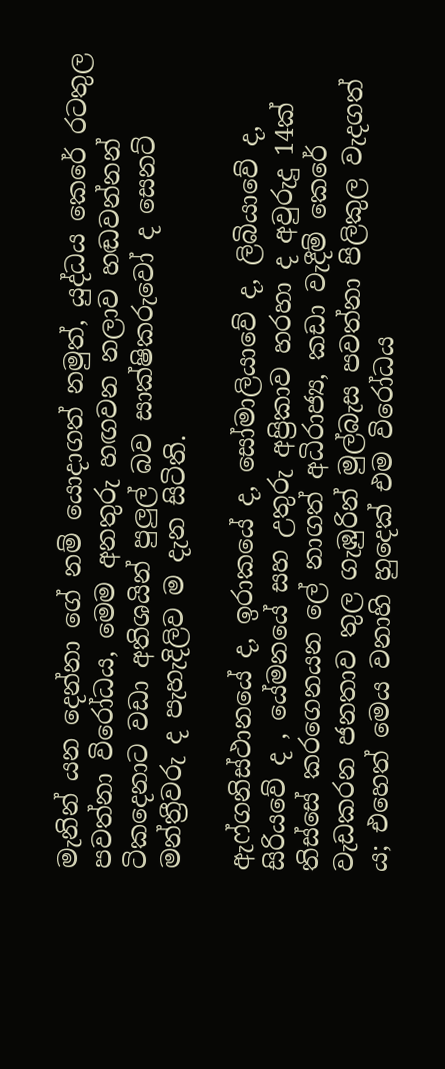මැනින් යන දෙන්නා ගේ නම් යොදාගත් නමුත්, යුද්ධය කෙරේ රටතුල පවත්නා විරෝධය, මෙම අනතුරු හඟවන නලාව හඬවන්නන් ටිකදෙනාට වඩා අතිශයින් පුලුල් බව සාක්ෂිකරුවෝ ද සෙනට් මන්ත්‍රීවරු ද පැහැදිලිව ම දැන සිටිති.

ඇෆ්ගනිස්ථානයේ ද, ඉරාකයේ ද, සෝමාලියාවේ ද, ලිබියාවේ ද, සිරියවේ ද , යේමනයේ සහ උතුරු අප්‍රිකාව හරහා ද අවුරුදු 14ක් තිස්සේ කරගෙනයන ලේ නාගත් අධිරාජ්‍ය, කඩා වැදීම් කෙරේ වැඩකරන ජනතාව තුල ගැඹුරින් මුල්බැස පවත්නා පිලිකුල වැදගත් ය; එහෙත් මෙය වනාහි හුදෙක් එම විරෝධය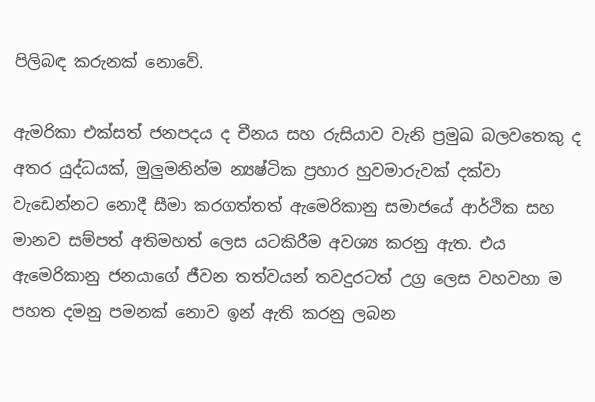පිලිබඳ කරුනක් නොවේ.

ඇමරිකා එක්සත් ජනපදය ද චීනය සහ රුසියාව වැනි ප්‍රමුඛ බලවතෙකු ද අතර යුද්ධයක්, මුලුමනින්ම න්‍යෂ්ටික ප්‍රහාර හුවමාරුවක් දක්වා වැඩෙන්නට නොදී සීමා කරගත්තත් ඇමෙරිකානු සමාජයේ ආර්ථික සහ මානව සම්පත් අතිමහත් ලෙස යටකිරීම අවශ්‍ය කරනු ඇත. එය ඇමෙරිකානු ජනයාගේ ජීවන තත්වයන් තවදුරටත් උග්‍ර ලෙස වහවහා ම පහත දමනු පමනක් නොව ඉන් ඇති කරනු ලබන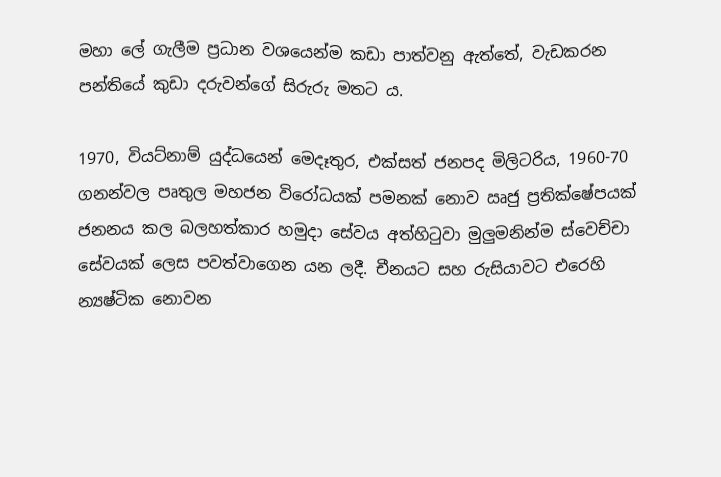මහා ලේ ගැලීම ප්‍රධාන වශයෙන්ම කඩා පාත්වනු ඇත්තේ, වැඩකරන පන්තියේ කුඩා දරුවන්ගේ සිරුරු මතට ය.

1970, වියට්නාම් යුද්ධයෙන් මෙදෑතුර, එක්සත් ජනපද මිලිටරිය, 1960-70 ගනන්වල පෘතුල මහජන විරෝධයක් පමනක් නොව ඍජු ප්‍රතික්ෂේපයක් ජනනය කල බලහත්කාර හමුදා සේවය අත්හිටුවා මුලුමනින්ම ස්වෙච්චා සේවයක් ලෙස පවත්වාගෙන යන ලදී. චීනයට සහ රුසියාවට එරෙහි න්‍යෂ්ටික නොවන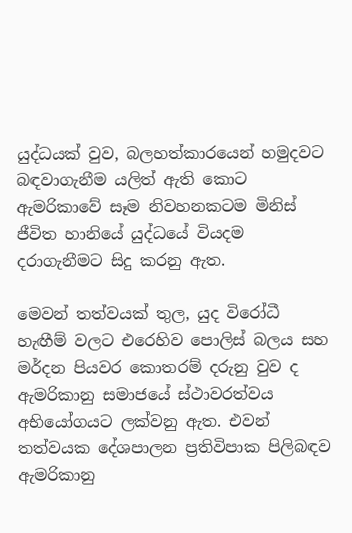යුද්ධයක් වුව, බලහත්කාරයෙන් හමුදවට බඳවාගැනීම යලිත් ඇති කොට ඇමරිකාවේ සෑම නිවහනකටම මිනිස් ජීවිත හානියේ යුද්ධයේ වියදම දරාගැනීමට සිදු කරනු ඇත.

මෙවන් තත්වයක් තුල, යුද විරෝධී හැඟීම් වලට එරෙහිව පොලිස් බලය සහ මර්දන පියවර කොතරම් දරුනු වුව ද ඇමරිකානු සමාජයේ ස්ථාවරත්වය අභියෝගයට ලක්වනු ඇත. එවන් තත්වයක දේශපාලන ප්‍රතිවිපාක පිලිබඳව ඇමරිකානු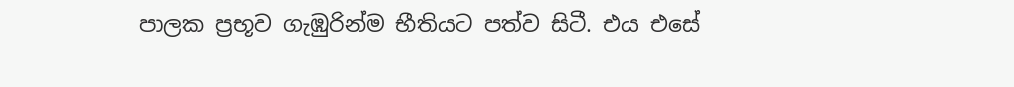පාලක ප්‍රභූව ගැඹුරින්ම භීතියට පත්ව සිටී. එය එසේ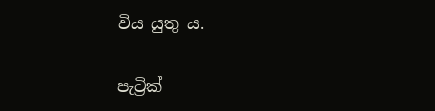විය යුතු ය.

පැට්‍රික්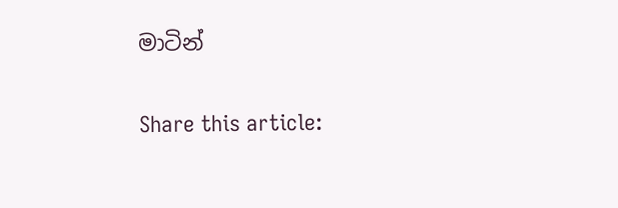මාටින්

Share this article: